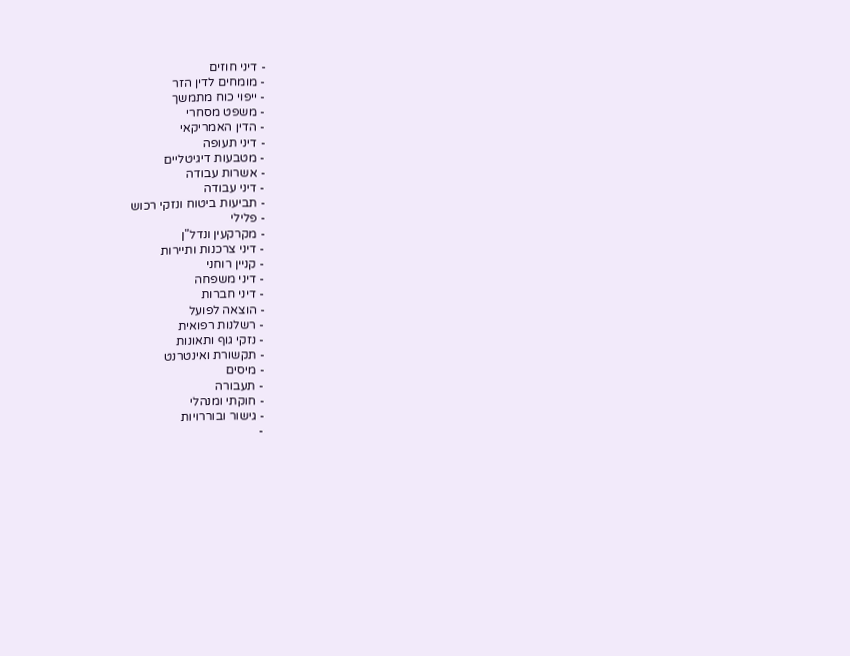- דיני חוזים
- מומחים לדין הזר
- ייפוי כוח מתמשך
- משפט מסחרי
- הדין האמריקאי
- דיני תעופה
- מטבעות דיגיטליים
- אשרות עבודה
- דיני עבודה
- תביעות ביטוח ונזקי רכוש
- פלילי
- מקרקעין ונדל"ן
- דיני צרכנות ותיירות
- קניין רוחני
- דיני משפחה
- דיני חברות
- הוצאה לפועל
- רשלנות רפואית
- נזקי גוף ותאונות
- תקשורת ואינטרנט
- מיסים
- תעבורה
- חוקתי ומנהלי
- גישור ובוררויות
-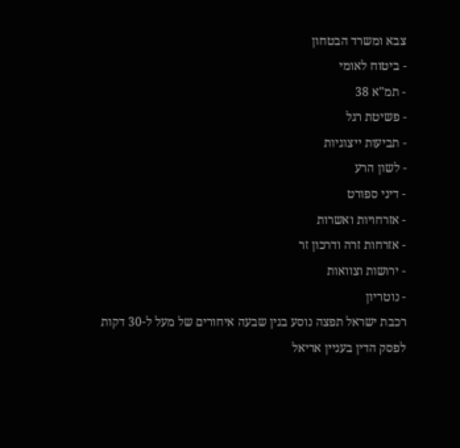צבא ומשרד הבטחון
- ביטוח לאומי
- תמ"א 38
- פשיטת רגל
- תביעות ייצוגיות
- לשון הרע
- דיני ספורט
- אזרחויות ואשרות
- אזרחות זרה ודרכון זר
- ירושות וצוואות
- נוטריון
רכבת ישראל תפצה נוסע בגין שבעה איחורים של מעל ל-30 דקות
לפסק הדין בעניין אריאל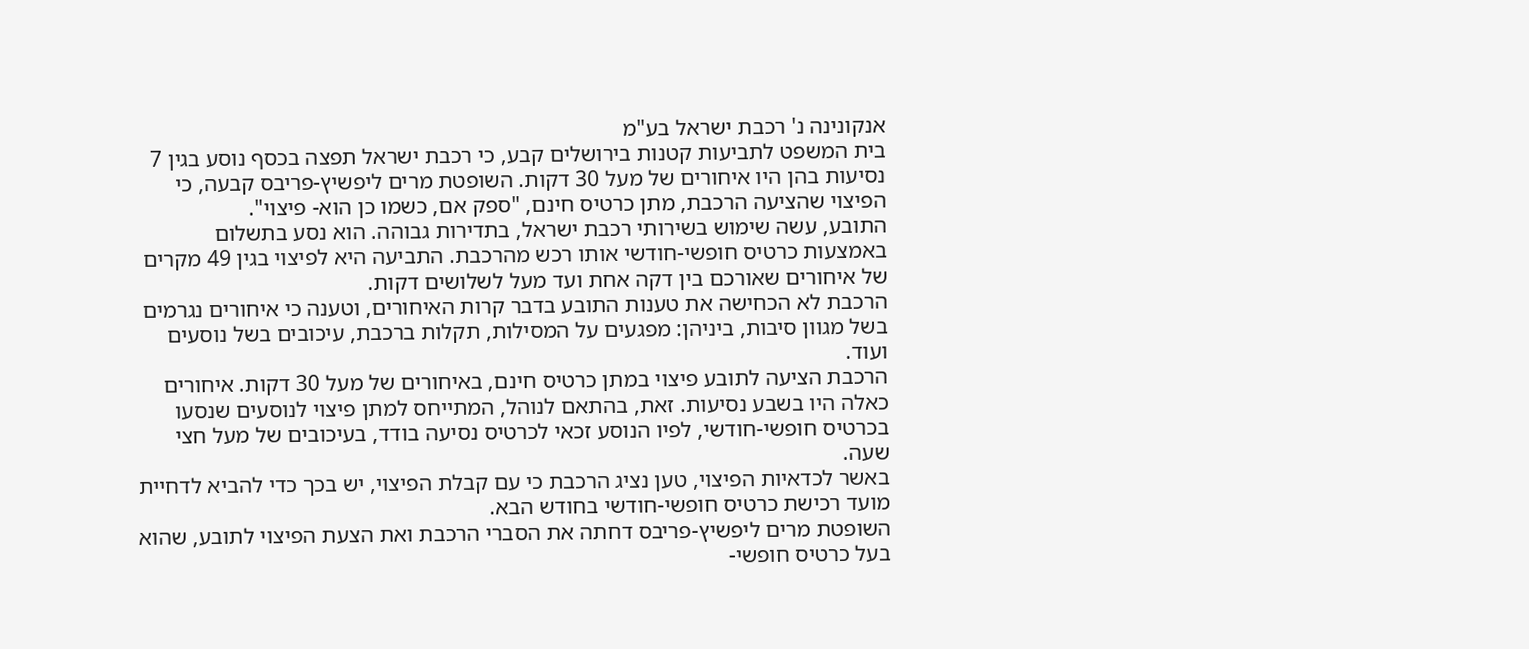אנקונינה נ' רכבת ישראל בע"מ
בית המשפט לתביעות קטנות בירושלים קבע, כי רכבת ישראל תפצה בכסף נוסע בגין 7 נסיעות בהן היו איחורים של מעל 30 דקות. השופטת מרים ליפשיץ-פריבס קבעה, כי הפיצוי שהציעה הרכבת, מתן כרטיס חינם, "ספק אם, כשמו כן הוא- פיצוי".
התובע, עשה שימוש בשירותי רכבת ישראל, בתדירות גבוהה. הוא נסע בתשלום באמצעות כרטיס חופשי-חודשי אותו רכש מהרכבת. התביעה היא לפיצוי בגין 49 מקרים של איחורים שאורכם בין דקה אחת ועד מעל לשלושים דקות.
הרכבת לא הכחישה את טענות התובע בדבר קרות האיחורים, וטענה כי איחורים נגרמים בשל מגוון סיבות, ביניהן: מפגעים על המסילות, תקלות ברכבת, עיכובים בשל נוסעים ועוד.
הרכבת הציעה לתובע פיצוי במתן כרטיס חינם, באיחורים של מעל 30 דקות. איחורים כאלה היו בשבע נסיעות. זאת, בהתאם לנוהל, המתייחס למתן פיצוי לנוסעים שנסעו בכרטיס חופשי-חודשי, לפיו הנוסע זכאי לכרטיס נסיעה בודד, בעיכובים של מעל חצי שעה.
באשר לכדאיות הפיצוי, טען נציג הרכבת כי עם קבלת הפיצוי, יש בכך כדי להביא לדחיית מועד רכישת כרטיס חופשי-חודשי בחודש הבא.
השופטת מרים ליפשיץ-פריבס דחתה את הסברי הרכבת ואת הצעת הפיצוי לתובע, שהוא בעל כרטיס חופשי-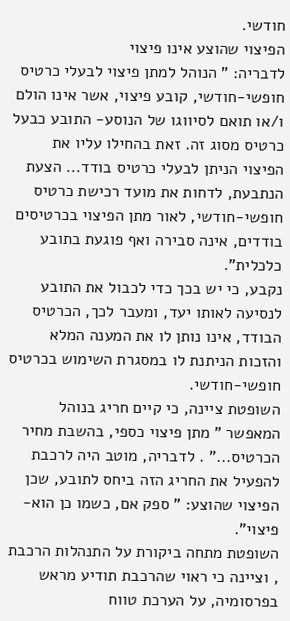חודשי.
הפיצוי שהוצע אינו פיצוי
לדבריה: " הנוהל למתן פיצוי לבעלי כרטיס חופשי-חודשי, קובע פיצוי, אשר אינו הולם ו/או תואם לסיווגו של הנוסע- התובע כבעל כרטיס מסוג זה. זאת בהחילו עליו את הפיצוי הניתן לבעלי כרטיס בודד... הצעת הנתבעת, לדחות את מועד רכישת כרטיס חופשי-חודשי, לאור מתן הפיצוי בכרטיסים בודדים, אינה סבירה ואף פוגעת בתובע כלכלית".
נקבע, כי יש בכך כדי לכבול את התובע לנסיעה לאותו יעד, ומעבר לכך, הכרטיס הבודד, אינו נותן לו את המענה המלא והזכות הניתנת לו במסגרת השימוש בכרטיס חופשי-חודשי.
השופטת ציינה, כי קיים חריג בנוהל המאפשר " מתן פיצוי כספי, בהשבת מחיר הכרטיס..." . לדבריה, מוטב היה לרכבת להפעיל את החריג הזה ביחס לתובע, שכן הפיצוי שהוצע: " ספק אם, כשמו כן הוא- פיצוי".
השופטת מתחה ביקורת על התנהלות הרכבת , וציינה כי ראוי שהרכבת תודיע מראש בפרסומיה, על הערכת טווח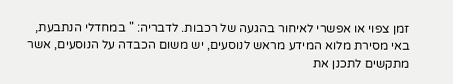זמן צפוי או אפשרי לאיחור בהגעה של רכבות. לדבריה: " במחדלי הנתבעת, באי מסירת מלוא המידע מראש לנוסעים, יש משום הכבדה על הנוסעים, אשר מתקשים לתכנן את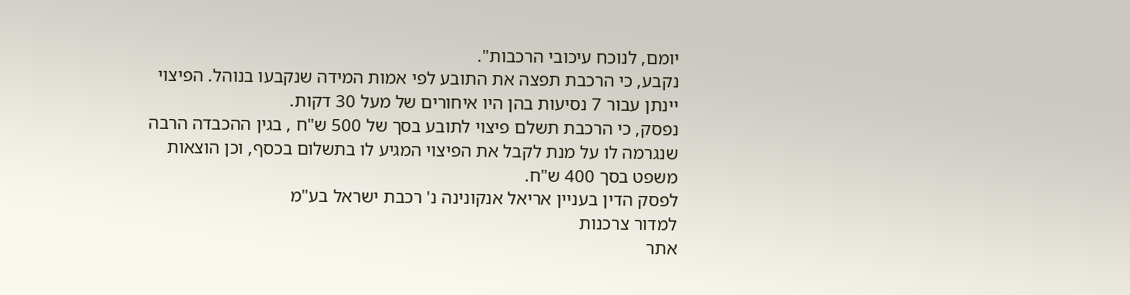יומם, לנוכח עיכובי הרכבות".
נקבע, כי הרכבת תפצה את התובע לפי אמות המידה שנקבעו בנוהל. הפיצוי יינתן עבור 7 נסיעות בהן היו איחורים של מעל 30 דקות.
נפסק, כי הרכבת תשלם פיצוי לתובע בסך של 500 ש"ח , בגין ההכבדה הרבה שנגרמה לו על מנת לקבל את הפיצוי המגיע לו בתשלום בכסף, וכן הוצאות משפט בסך 400 ש"ח.
לפסק הדין בעניין אריאל אנקונינה נ' רכבת ישראל בע"מ
למדור צרכנות
אתר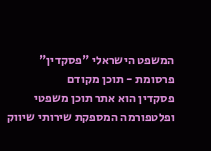המשפט הישראלי "פסקדין"
פרסומת - תוכן מקודם
פסקדין הוא אתר תוכן משפטי ופלטפורמה המספקת שירותי שיווק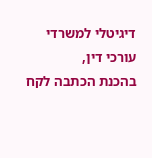דיגיטלי למשרדי עורכי דין,
בהכנת הכתבה לקח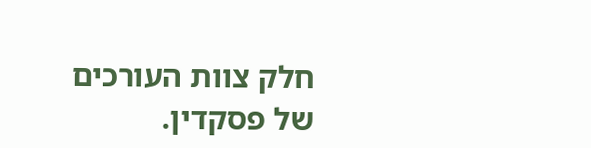חלק צוות העורכים של פסקדין.